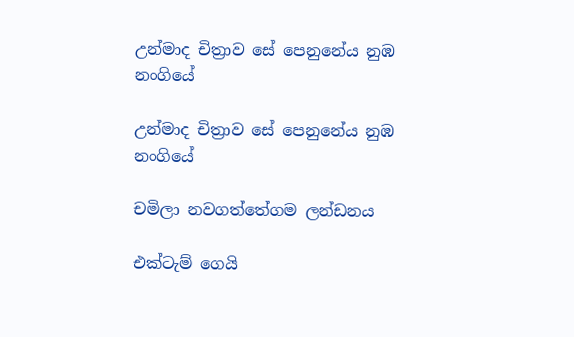උන්මාද චිත්‍රාව සේ පෙනුනේය නුඹ     නංගියේ

උන්මාද චිත්‍රාව සේ පෙනුනේය නුඹ නංගියේ

චමිලා නවගත්තේගම ලන්ඩනය

එක්ටැම් ගෙයි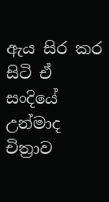ඇය සිර කර සිටි ඒ සංදියේ උන්මාද චිත්‍රාව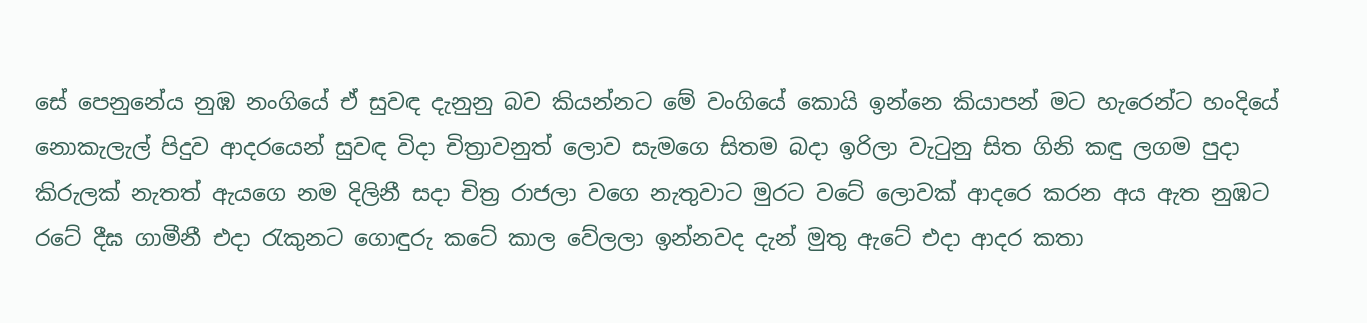සේ පෙනුනේය නුඹ නංගියේ ඒ සුවඳ දැනුනු බව කියන්නට මේ වංගියේ කොයි ඉන්නෙ කියාපන් මට හැරෙන්ට හංදියේ නොකැලැල් පිදුව ආදරයෙන් සුවඳ විදා චිත්‍රාවනුත් ලොව සැමගෙ සිතම බදා ඉරිලා වැටුනු සිත ගිනි කඳු ලගම පුදා කිරුලක් නැතත් ඇයගෙ නම දිලිනී සදා චිත්‍ර රාජලා වගෙ නැතුවාට මුරට වටේ ලොවක් ආදරෙ කරන අය ඇත නුඹට රටේ දීඝ ගාමීනී එදා රැකුනට ගොඳුරු කටේ කාල වේලලා ඉන්නවද දැන් මුතු ඇටේ එදා ආදර කතා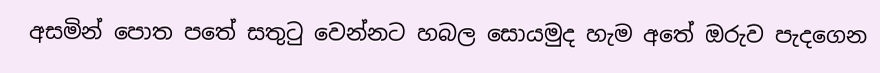අසමින් පොත පතේ සතුටු වෙන්නට හබල සොයමුද හැම අතේ ඔරුව පැදගෙන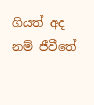ගියත් අද නම් ජීවීතේ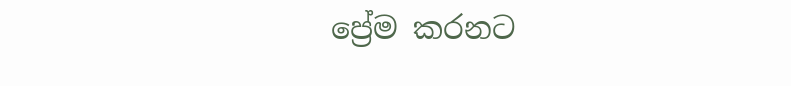ප්‍රේම කරනට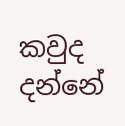කවුද දන්නේ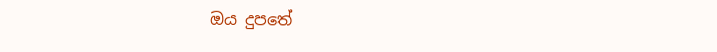ඔය දුපතේ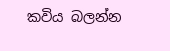කවිය බලන්න